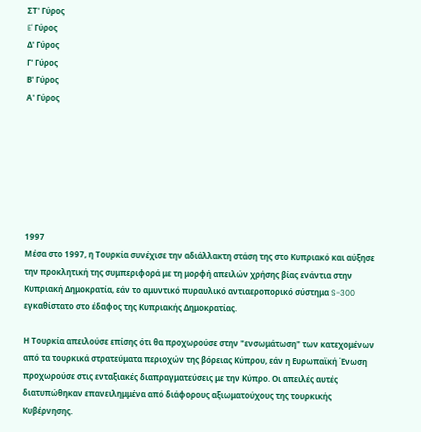ΣΤ' Γύρος
E' Γύρος
Δ' Γύρος
Γ' Γύρος
Β' Γύρος
Α' Γύρος







1997
Μέσα στο 1997, η Τουρκία συνέχισε την αδιάλλακτη στάση της στο Κυπριακό και αύξησε την προκλητική της συμπεριφορά με τη μορφή απειλών χρήσης βίας ενάντια στην Κυπριακή Δημοκρατία, εάν το αμυντικό πυραυλικό αντιαεροπορικό σύστημα S-300 εγκαθίστατο στο έδαφος της Κυπριακής Δημοκρατίας.

Η Τουρκία απειλούσε επίσης ότι θα προχωρούσε στην "ενσωμάτωση" των κατεχομένων από τα τουρκικά στρατεύματα περιοχών της βόρειας Κύπρου, εάν η Ευρωπαϊκή Ένωση προχωρούσε στις ενταξιακές διαπραγματεύσεις με την Κύπρο. Οι απειλές αυτές διατυπώθηκαν επανειλημμένα από διάφορους αξιωματούχους της τουρκικής Κυβέρνησης.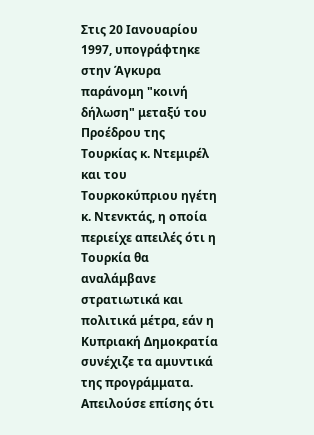Στις 20 Ιανουαρίου 1997, υπογράφτηκε στην Άγκυρα παράνομη "κοινή δήλωση" μεταξύ του Προέδρου της Τουρκίας κ. Ντεμιρέλ και του Τουρκοκύπριου ηγέτη κ. Ντενκτάς, η οποία περιείχε απειλές ότι η Τουρκία θα αναλάμβανε στρατιωτικά και πολιτικά μέτρα, εάν η Κυπριακή Δημοκρατία συνέχιζε τα αμυντικά της προγράμματα. Απειλούσε επίσης ότι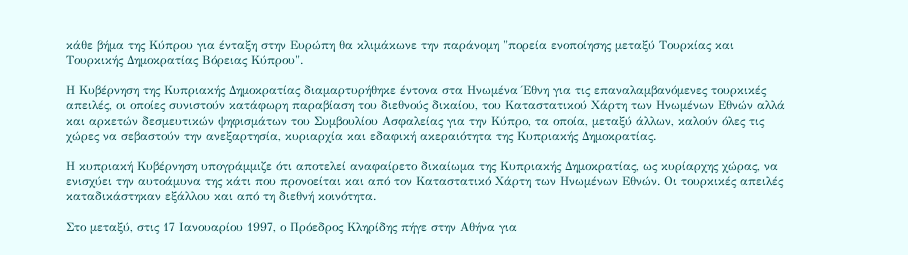κάθε βήμα της Κύπρου για ένταξη στην Ευρώπη θα κλιμάκωνε την παράνομη "πορεία ενοποίησης μεταξύ Τουρκίας και Τουρκικής Δημοκρατίας Βόρειας Κύπρου".

Η Κυβέρνηση της Κυπριακής Δημοκρατίας διαμαρτυρήθηκε έντονα στα Ηνωμένα Έθνη για τις επαναλαμβανόμενες τουρκικές απειλές, οι οποίες συνιστούν κατάφωρη παραβίαση του διεθνούς δικαίου, του Καταστατικού Χάρτη των Ηνωμένων Εθνών αλλά και αρκετών δεσμευτικών ψηφισμάτων του Συμβουλίου Ασφαλείας για την Κύπρο, τα οποία, μεταξύ άλλων, καλούν όλες τις χώρες να σεβαστούν την ανεξαρτησία, κυριαρχία και εδαφική ακεραιότητα της Κυπριακής Δημοκρατίας.

Η κυπριακή Κυβέρνηση υπογράμμιζε ότι αποτελεί αναφαίρετο δικαίωμα της Κυπριακής Δημοκρατίας, ως κυρίαρχης χώρας, να ενισχύει την αυτοάμυνα της κάτι που προνοείται και από τον Καταστατικό Χάρτη των Ηνωμένων Εθνών. Οι τουρκικές απειλές καταδικάστηκαν εξάλλου και από τη διεθνή κοινότητα.

Στο μεταξύ, στις 17 Ιανουαρίου 1997, ο Πρόεδρος Κληρίδης πήγε στην Αθήνα για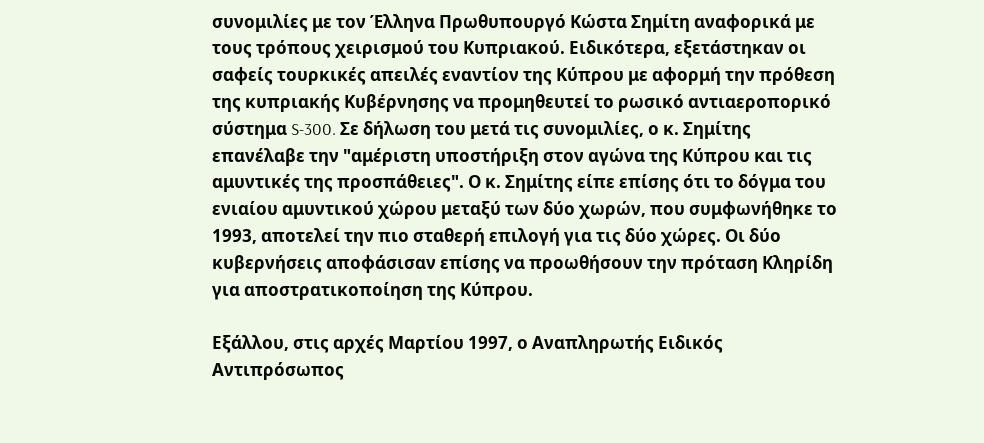συνομιλίες με τον Έλληνα Πρωθυπουργό Κώστα Σημίτη αναφορικά με τους τρόπους χειρισμού του Κυπριακού. Ειδικότερα, εξετάστηκαν οι σαφείς τουρκικές απειλές εναντίον της Κύπρου με αφορμή την πρόθεση της κυπριακής Κυβέρνησης να προμηθευτεί το ρωσικό αντιαεροπορικό σύστημα S-300. Σε δήλωση του μετά τις συνομιλίες, ο κ. Σημίτης επανέλαβε την "αμέριστη υποστήριξη στον αγώνα της Κύπρου και τις αμυντικές της προσπάθειες". Ο κ. Σημίτης είπε επίσης ότι το δόγμα του ενιαίου αμυντικού χώρου μεταξύ των δύο χωρών, που συμφωνήθηκε το 1993, αποτελεί την πιο σταθερή επιλογή για τις δύο χώρες. Οι δύο κυβερνήσεις αποφάσισαν επίσης να προωθήσουν την πρόταση Κληρίδη για αποστρατικοποίηση της Κύπρου.

Εξάλλου, στις αρχές Μαρτίου 1997, ο Αναπληρωτής Ειδικός Αντιπρόσωπος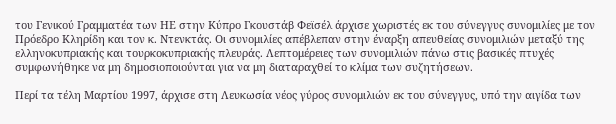του Γενικού Γραμματέα των ΗΕ στην Κύπρο Γκουστάβ Φεϊσέλ άρχισε χωριστές εκ του σύνεγγυς συνομιλίες με τον Πρόεδρο Κληρίδη και τον κ. Ντενκτάς. Οι συνομιλίες απέβλεπαν στην έναρξη απευθείας συνομιλιών μεταξύ της ελληνοκυπριακής και τουρκοκυπριακής πλευράς. Λεπτομέρειες των συνομιλιών πάνω στις βασικές πτυχές συμφωνήθηκε να μη δημοσιοποιούνται για να μη διαταραχθεί το κλίμα των συζητήσεων.

Περί τα τέλη Μαρτίου 1997, άρχισε στη Λευκωσία νέος γύρος συνομιλιών εκ του σύνεγγυς, υπό την αιγίδα των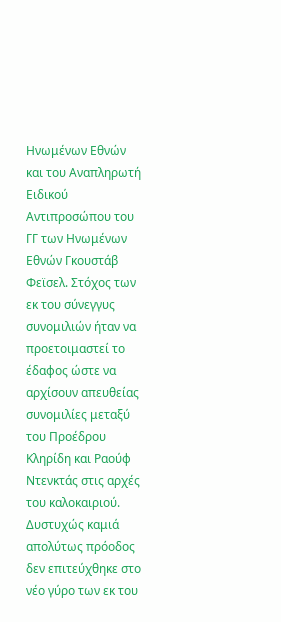Ηνωμένων Εθνών και του Αναπληρωτή Ειδικού Αντιπροσώπου του ΓΓ των Ηνωμένων Εθνών Γκουστάβ Φεϊσελ. Στόχος των εκ του σύνεγγυς συνομιλιών ήταν να προετοιμαστεί το έδαφος ώστε να αρχίσουν απευθείας συνομιλίες μεταξύ του Προέδρου Κληρίδη και Ραούφ Ντενκτάς στις αρχές του καλοκαιριού. Δυστυχώς καμιά απολύτως πρόοδος δεν επιτεύχθηκε στο νέο γύρο των εκ του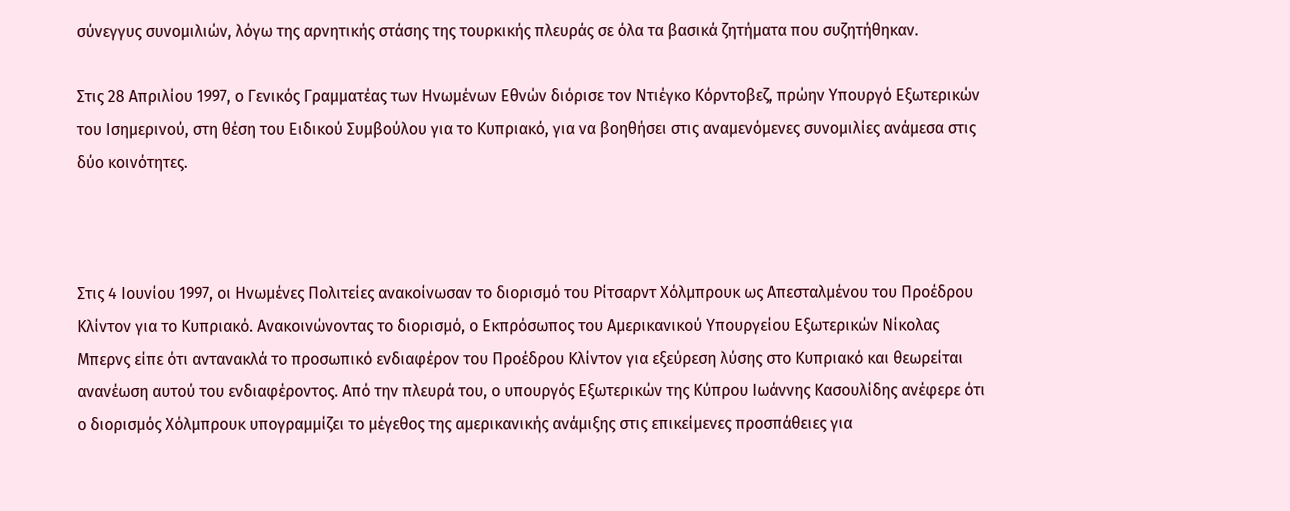σύνεγγυς συνομιλιών, λόγω της αρνητικής στάσης της τουρκικής πλευράς σε όλα τα βασικά ζητήματα που συζητήθηκαν.

Στις 28 Απριλίου 1997, ο Γενικός Γραμματέας των Ηνωμένων Εθνών διόρισε τον Ντιέγκο Κόρντοβεζ, πρώην Υπουργό Εξωτερικών του Ισημερινού, στη θέση του Ειδικού Συμβούλου για το Κυπριακό, για να βοηθήσει στις αναμενόμενες συνομιλίες ανάμεσα στις δύο κοινότητες.



Στις 4 Ιουνίου 1997, οι Ηνωμένες Πολιτείες ανακοίνωσαν το διορισμό του Ρίτσαρντ Χόλμπρουκ ως Απεσταλμένου του Προέδρου Κλίντον για το Κυπριακό. Ανακοινώνοντας το διορισμό, ο Εκπρόσωπος του Αμερικανικού Υπουργείου Εξωτερικών Νίκολας Μπερνς είπε ότι αντανακλά το προσωπικό ενδιαφέρον του Προέδρου Κλίντον για εξεύρεση λύσης στο Κυπριακό και θεωρείται ανανέωση αυτού του ενδιαφέροντος. Από την πλευρά του, ο υπουργός Εξωτερικών της Κύπρου Ιωάννης Κασουλίδης ανέφερε ότι ο διορισμός Χόλμπρουκ υπογραμμίζει το μέγεθος της αμερικανικής ανάμιξης στις επικείμενες προσπάθειες για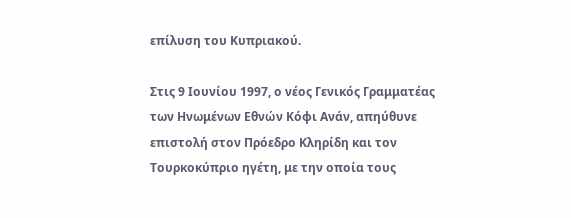επίλυση του Κυπριακού.

Στις 9 Ιουνίου 1997, ο νέος Γενικός Γραμματέας των Ηνωμένων Εθνών Κόφι Ανάν, απηύθυνε επιστολή στον Πρόεδρο Κληρίδη και τον Τουρκοκύπριο ηγέτη, με την οποία τους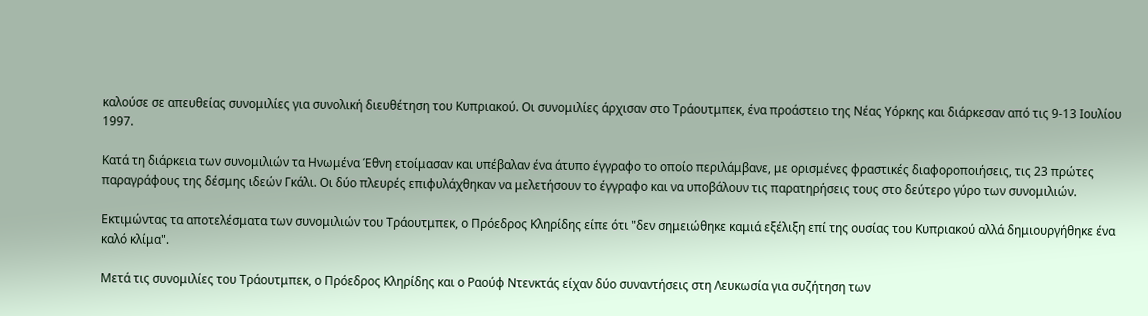καλούσε σε απευθείας συνομιλίες για συνολική διευθέτηση του Κυπριακού. Οι συνομιλίες άρχισαν στο Τράουτμπεκ, ένα προάστειο της Νέας Υόρκης και διάρκεσαν από τις 9-13 Ιουλίου 1997.

Κατά τη διάρκεια των συνομιλιών τα Ηνωμένα Έθνη ετοίμασαν και υπέβαλαν ένα άτυπο έγγραφο το οποίο περιλάμβανε, με ορισμένες φραστικές διαφοροποιήσεις, τις 23 πρώτες παραγράφους της δέσμης ιδεών Γκάλι. Οι δύο πλευρές επιφυλάχθηκαν να μελετήσουν το έγγραφο και να υποβάλουν τις παρατηρήσεις τους στο δεύτερο γύρο των συνομιλιών.

Εκτιμώντας τα αποτελέσματα των συνομιλιών του Τράουτμπεκ, ο Πρόεδρος Κληρίδης είπε ότι "δεν σημειώθηκε καμιά εξέλιξη επί της ουσίας του Κυπριακού αλλά δημιουργήθηκε ένα καλό κλίμα".

Μετά τις συνομιλίες του Τράουτμπεκ, ο Πρόεδρος Κληρίδης και ο Ραούφ Ντενκτάς είχαν δύο συναντήσεις στη Λευκωσία για συζήτηση των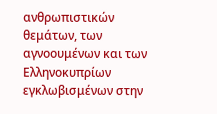ανθρωπιστικών θεμάτων, των αγνοουμένων και των Ελληνοκυπρίων εγκλωβισμένων στην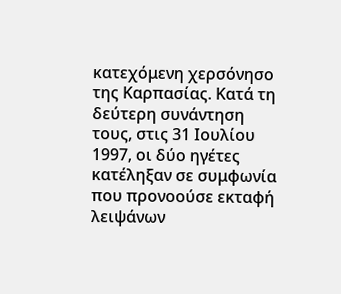κατεχόμενη χερσόνησο της Καρπασίας. Κατά τη δεύτερη συνάντηση τους, στις 31 Ιουλίου 1997, οι δύο ηγέτες κατέληξαν σε συμφωνία που προνοούσε εκταφή λειψάνων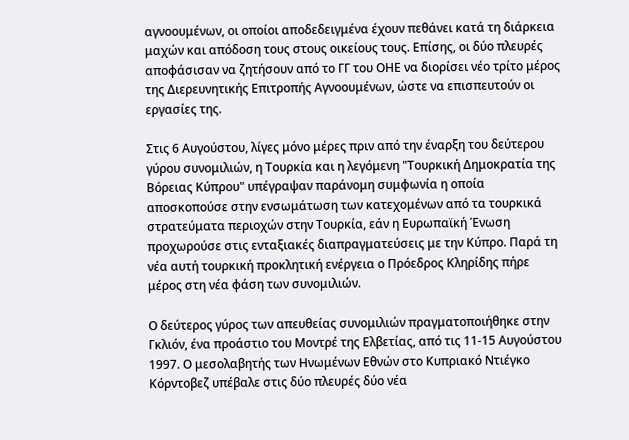αγνοουμένων, οι οποίοι αποδεδειγμένα έχουν πεθάνει κατά τη διάρκεια μαχών και απόδοση τους στους οικείους τους. Επίσης, οι δύο πλευρές αποφάσισαν να ζητήσουν από το ΓΓ του ΟΗΕ να διορίσει νέο τρίτο μέρος της Διερευνητικής Επιτροπής Αγνοουμένων, ώστε να επισπευτούν οι εργασίες της.

Στις 6 Αυγούστου, λίγες μόνο μέρες πριν από την έναρξη του δεύτερου γύρου συνομιλιών, η Τουρκία και η λεγόμενη "Τουρκική Δημοκρατία της Βόρειας Κύπρου" υπέγραψαν παράνομη συμφωνία η οποία αποσκοπούσε στην ενσωμάτωση των κατεχομένων από τα τουρκικά στρατεύματα περιοχών στην Τουρκία, εάν η Ευρωπαϊκή Ένωση προχωρούσε στις ενταξιακές διαπραγματεύσεις με την Κύπρο. Παρά τη νέα αυτή τουρκική προκλητική ενέργεια ο Πρόεδρος Κληρίδης πήρε μέρος στη νέα φάση των συνομιλιών.

Ο δεύτερος γύρος των απευθείας συνομιλιών πραγματοποιήθηκε στην Γκλιόν, ένα προάστιο του Μοντρέ της Ελβετίας, από τις 11-15 Αυγούστου 1997. Ο μεσολαβητής των Ηνωμένων Εθνών στο Κυπριακό Ντιέγκο Κόρντοβεζ υπέβαλε στις δύο πλευρές δύο νέα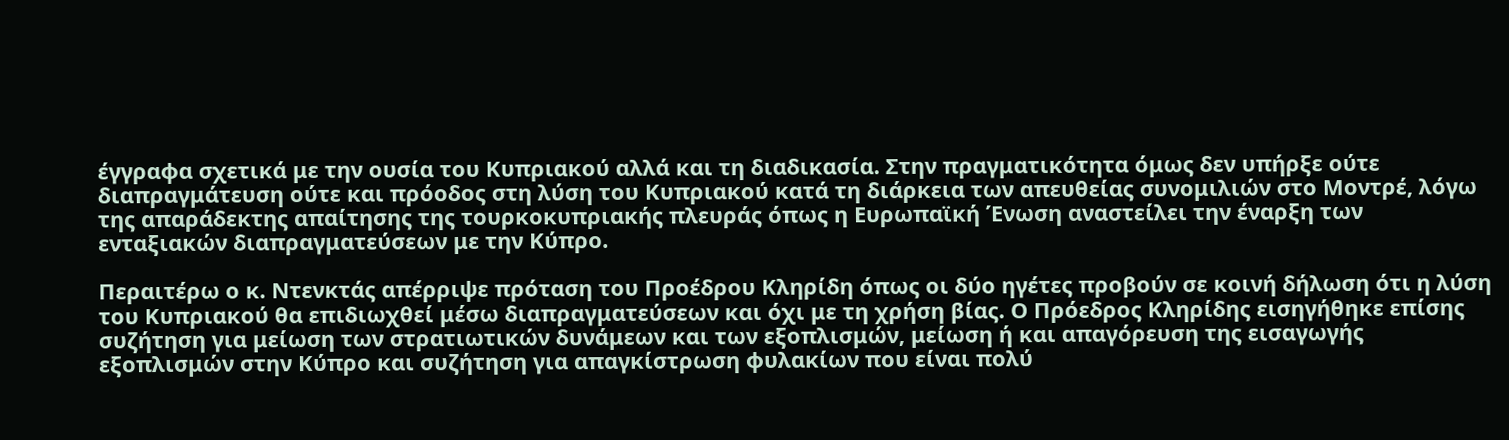έγγραφα σχετικά με την ουσία του Κυπριακού αλλά και τη διαδικασία. Στην πραγματικότητα όμως δεν υπήρξε ούτε διαπραγμάτευση ούτε και πρόοδος στη λύση του Κυπριακού κατά τη διάρκεια των απευθείας συνομιλιών στο Μοντρέ, λόγω της απαράδεκτης απαίτησης της τουρκοκυπριακής πλευράς όπως η Ευρωπαϊκή Ένωση αναστείλει την έναρξη των ενταξιακών διαπραγματεύσεων με την Κύπρο.

Περαιτέρω ο κ. Ντενκτάς απέρριψε πρόταση του Προέδρου Κληρίδη όπως οι δύο ηγέτες προβούν σε κοινή δήλωση ότι η λύση του Κυπριακού θα επιδιωχθεί μέσω διαπραγματεύσεων και όχι με τη χρήση βίας. Ο Πρόεδρος Κληρίδης εισηγήθηκε επίσης συζήτηση για μείωση των στρατιωτικών δυνάμεων και των εξοπλισμών, μείωση ή και απαγόρευση της εισαγωγής εξοπλισμών στην Κύπρο και συζήτηση για απαγκίστρωση φυλακίων που είναι πολύ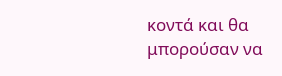κοντά και θα μπορούσαν να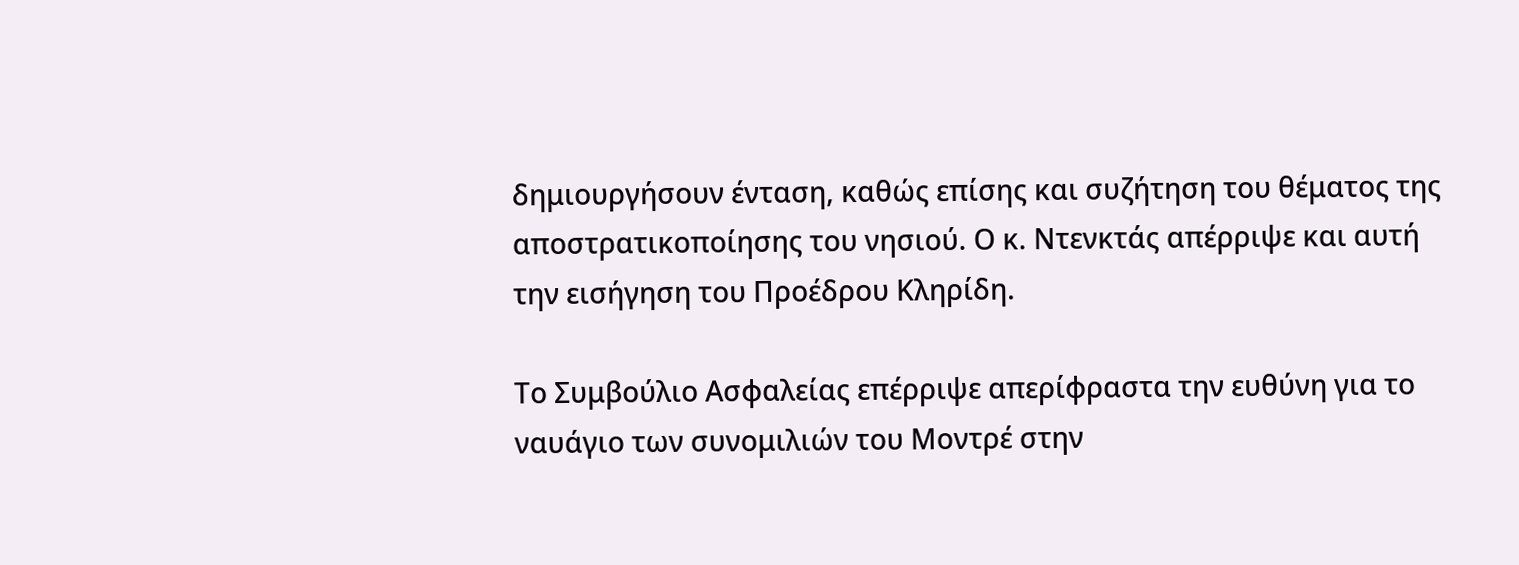δημιουργήσουν ένταση, καθώς επίσης και συζήτηση του θέματος της αποστρατικοποίησης του νησιού. Ο κ. Ντενκτάς απέρριψε και αυτή την εισήγηση του Προέδρου Κληρίδη.

Το Συμβούλιο Ασφαλείας επέρριψε απερίφραστα την ευθύνη για το ναυάγιο των συνομιλιών του Μοντρέ στην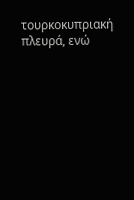τουρκοκυπριακή πλευρά, ενώ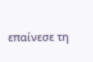επαίνεσε τη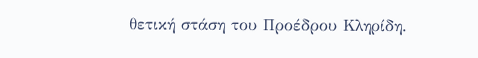θετική στάση του Προέδρου Κληρίδη.